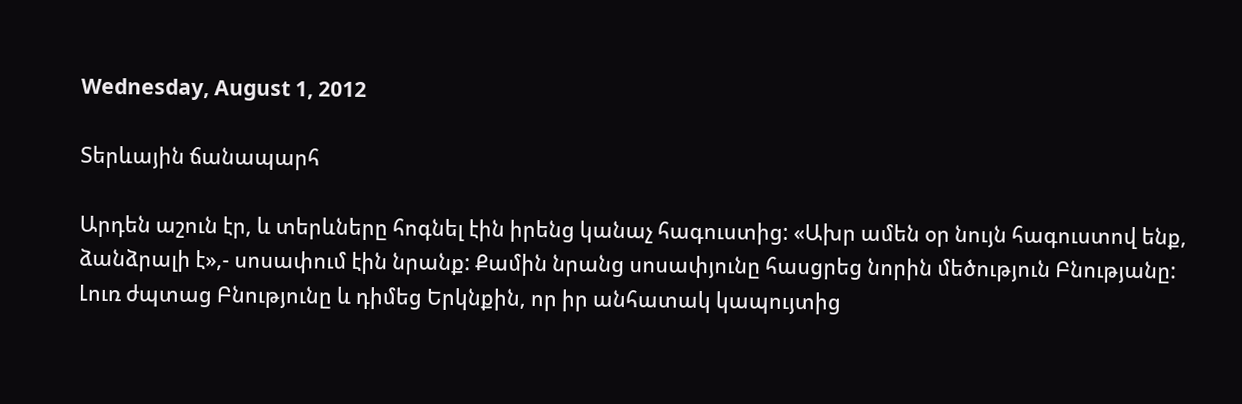Wednesday, August 1, 2012

Տերևային ճանապարհ

Արդեն աշուն էր, և տերևները հոգնել էին իրենց կանաչ հագուստից: «Ախր ամեն օր նույն հագուստով ենք, ձանձրալի է»,- սոսափում էին նրանք: Քամին նրանց սոսափյունը հասցրեց նորին մեծություն Բնությանը:
Լուռ ժպտաց Բնությունը և դիմեց Երկնքին, որ իր անհատակ կապույտից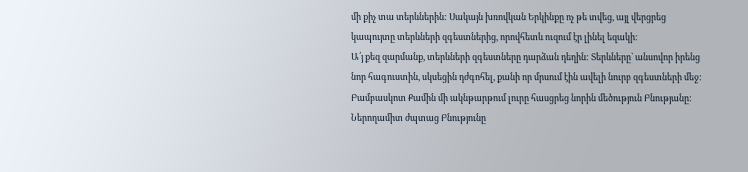մի քիչ տա տերևներին: Սակայն խռովկան Երկինքը ոչ թե տվեց, այլ վերցրեց կապույտը տերևների զգեստներից, որովհետև ուզում էր լինել եզակի։
Ա՛յ քեզ զարմանք, տերևների զգեստները դարձան դեղին: Տերևները` անսովոր իրենց նոր հագուստին, սկսեցին դժգոհել, քանի որ մրսում էին ավելի նուրբ զգեստների մեջ: Բամբասկոտ Քամին մի ակնթարթում լուրը հասցրեց նորին մեծություն Բնությանը:
Ներողամիտ ժպտաց Բնությունը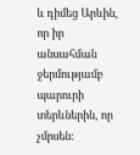և դիմեց Արևին, որ իր անսահման ջերմությամբ պարուրի տերևներին, որ չմրսեն: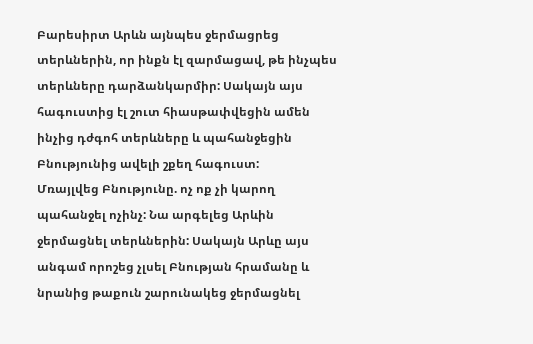Բարեսիրտ Արևն այնպես ջերմացրեց տերևներին, որ ինքն էլ զարմացավ, թե ինչպես տերևները դարձանկարմիր: Սակայն այս հագուստից էլ շուտ հիասթափվեցին ամեն ինչից դժգոհ տերևները և պահանջեցին Բնությունից ավելի շքեղ հագուստ:
Մռայլվեց Բնությունը. ոչ ոք չի կարող պահանջել ոչինչ: Նա արգելեց Արևին ջերմացնել տերևներին: Սակայն Արևը այս անգամ որոշեց չլսել Բնության հրամանը և նրանից թաքուն շարունակեց ջերմացնել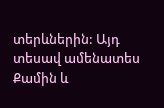տերևներին: Այդ տեսավ ամենատես Քամին և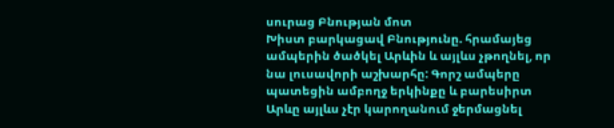սուրաց Բնության մոտ
Խիստ բարկացավ Բնությունը. հրամայեց ամպերին ծածկել Արևին և այլևս չթողնել, որ նա լուսավորի աշխարհը: Գորշ ամպերը պատեցին ամբողջ երկինքը և բարեսիրտ Արևը այլևս չէր կարողանում ջերմացնել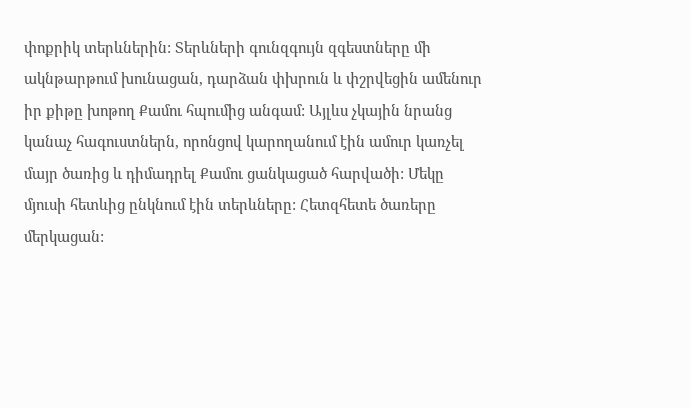փոքրիկ տերևներին: Տերևների գունզգույն զգեստները մի ակնթարթում խունացան, դարձան փխրուն և փշրվեցին ամենուր իր քիթը խոթող Քամու հպումից անգամ: Այլևս չկային նրանց կանաչ հագուստներն, որոնցով կարողանում էին ամուր կառչել մայր ծառից և դիմադրել Քամու ցանկացած հարվածի: Մեկը մյուսի հետևից ընկնում էին տերևները: Հետզհետե ծառերը մերկացան: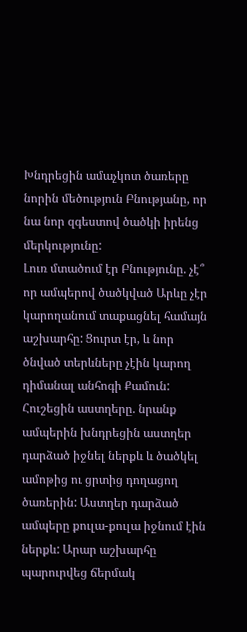Խնդրեցին ամաչկոտ ծառերը նորին մեծություն Բնությանը, որ նա նոր զգեստով ծածկի իրենց մերկությունը:
Լուռ մտածում էր Բնությունը. չէ՞ որ ամպերով ծածկված Արևը չէր կարողանում տաքացնել համայն աշխարհը: Ցուրտ էր, և նոր ծնված տերևները չէին կարող դիմանալ անհոգի Քամուն: Հուշեցին աստղերը. նրանք ամպերին խնդրեցին աստղեր դարձած իջնել ներքև և ծածկել ամոթից ու ցրտից դողացող ծառերին: Աստղեր դարձած ամպերը քուլա-քուլա իջնում էին ներքև: Արար աշխարհը պարուրվեց ճերմակ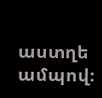աստղե ամպով։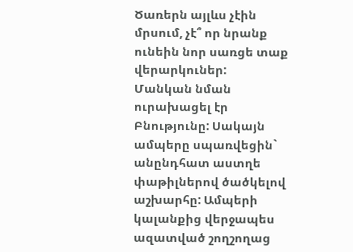Ծառերն այլևս չէին մրսում, չէ՞ որ նրանք ունեին նոր սառցե տաք վերարկուներ:
Մանկան նման ուրախացել էր Բնությունը: Սակայն ամպերը սպառվեցին` անընդհատ աստղե փաթիլներով ծածկելով աշխարհը: Ամպերի կալանքից վերջապես ազատված շողշողաց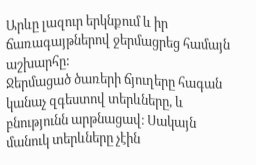Արևը լազուր երկնքում և իր ճառագայթներով ջերմացրեց համայն աշխարհը:
Ջերմացած ծառերի ճյուղերը հագան կանաչ զգեստով տերևները, և բնությունն արթնացավ։ Սակայն մանուկ տերևները չէին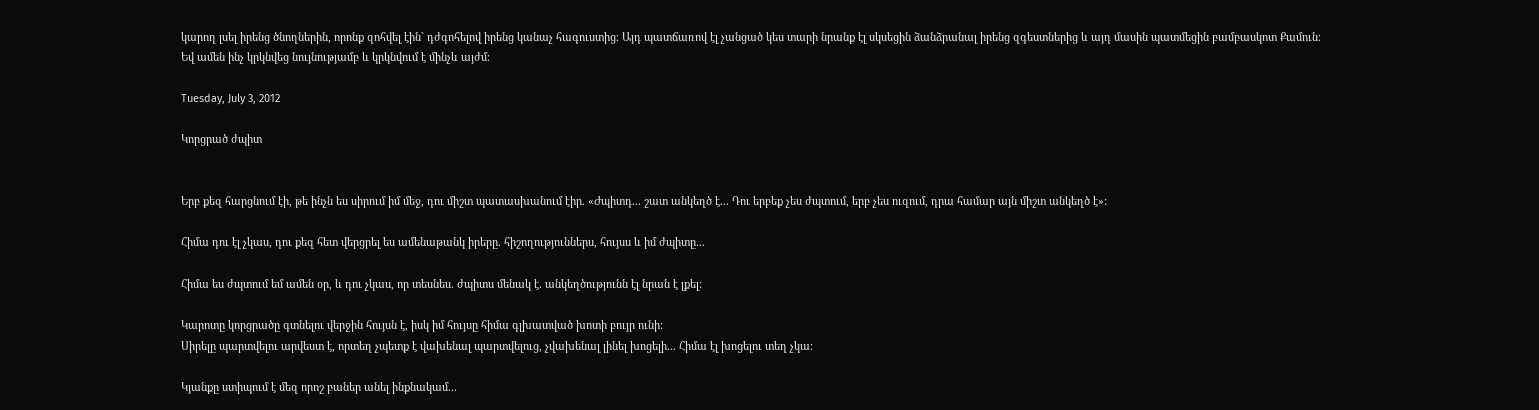կարող լսել իրենց ծնողներին, որոնք զոհվել էին` դժգոհելով իրենց կանաչ հագուստից։ Այդ պատճառով էլ չանցած կես տարի նրանք էլ սկսեցին ձանձրանալ իրենց զգեստներից և այդ մասին պատմեցին բամբասկոտ Քամուն։
Եվ ամեն ինչ կրկնվեց նույնությամբ և կրկնվում է մինչև այժմ։

Tuesday, July 3, 2012

Կորցրած ժպիտ


Երբ քեզ հարցնում էի, թե ինչն ես սիրում իմ մեջ, դու միշտ պատասխանում էիր. «Ժպիտդ... շատ անկեղծ է... Դու երբեք չես ժպտում, երբ չես ուզում, դրա համար այն միշտ անկեղծ է»:

Հիմա դու էլ չկաս, դու քեզ հետ վերցրել ես ամենաթանկ իրերը. հիշողություններս, հույսս և իմ ժպիտը...

Հիմա ես ժպտում եմ ամեն օր, և դու չկաս, որ տեսնես. ժպիտս մենակ է. անկեղծությունն էլ նրան է լքել:

Կարոտը կորցրածը գտնելու վերջին հույսն է, իսկ իմ հույսը հիմա գլխատված խոտի բույր ունի:
Սիրելը պարտվելու արվեստ է, որտեղ չպետք է վախենալ պարտվելուց, չվախենալ լինել խոցելի... Հիմա էլ խոցելու տեղ չկա:

Կյանքը ստիպում է մեզ որոշ բաներ անել ինքնակամ...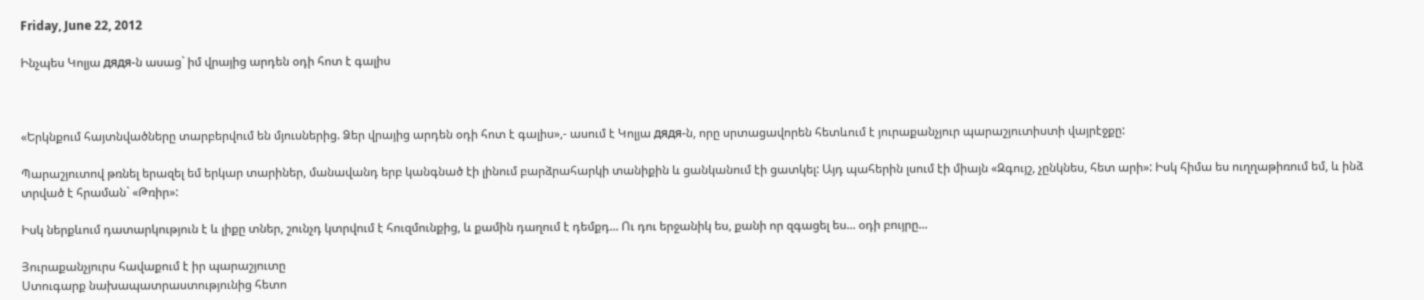Friday, June 22, 2012

Ինչպես Կոլյա дядя-ն ասաց` իմ վրայից արդեն օդի հոտ է գալիս



«Երկնքում հայտնվածները տարբերվում են մյուսներից. Ձեր վրայից արդեն օդի հոտ է գալիս»,- ասում է Կոլյա дядя-ն, որը սրտացավորեն հետևում է յուրաքանչյուր պարաշյուտիստի վայրէջքը:

Պարաշյուտով թռնել երազել եմ երկար տարիներ, մանավանդ երբ կանգնած էի լինում բարձրահարկի տանիքին և ցանկանում էի ցատկել: Այդ պահերին լսում էի միայն «Զգույշ, չընկնես, հետ արի»: Իսկ հիմա ես ուղղաթիռում եմ, և ինձ տրված է հրաման` «Թռիր»:

Իսկ ներքևում դատարկություն է և լիքը տներ, շունչդ կտրվում է հուզմունքից, և քամին դաղում է դեմքդ... Ու դու երջանիկ ես, քանի որ զգացել ես... օդի բույրը...

Յուրաքանչյուրս հավաքում է իր պարաշյուտը
Ստուգարք նախապատրաստությունից հետո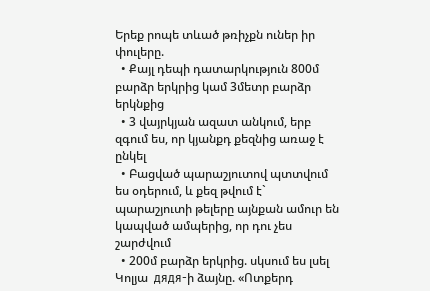Երեք րոպե տևած թռիչքն ուներ իր փուլերը.
  • Քայլ դեպի դատարկություն 800մ բարձր երկրից կամ 3մետր բարձր երկնքից
  • 3 վայրկյան ազատ անկում, երբ զգում ես, որ կյանքդ քեզնից առաջ է ընկել
  • Բացված պարաշյուտով պտտվում ես օդերում, և քեզ թվում է` պարաշյուտի թելերը այնքան ամուր են կապված ամպերից, որ դու չես շարժվում
  • 200մ բարձր երկրից. սկսում ես լսել Կոլյա  дядя-ի ձայնը. «Ոտքերդ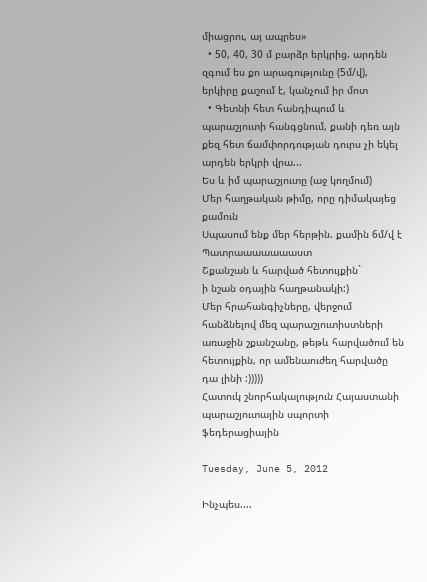միացրու, այ ապրես»
  • 50, 40, 30 մ բարձր երկրից. արդեն զգում ես քո արագությունը (5մ/վ), երկիրը քաշում է, կանչում իր մոտ
  • Գետնի հետ հանդիպում և պարաշյուտի հանգցնում, քանի դեռ այն քեզ հետ ճամփորդության դուրս չի եկել արդեն երկրի վրա...
Ես և իմ պարաշյուտը (աջ կողմում)
Մեր հաղթական թիմը, որը դիմակայեց քամուն
Սպասում ենք մեր հերթին. քամին 6մ/վ է
Պատրաաաաաաաստ
Շքանշան և հարված հետույքին`
ի նշան օդային հաղթանակի:)
Մեր հրահանգիչները, վերջում հանձնելով մեզ պարաշյուտիստների առաջին շքանշանը, թեթև հարվածում են հետույքին, որ ամենաուժեղ հարվածը դա լինի :)))))
Հատուկ շնորհակալություն Հայաստանի պարաշյուտային սպորտի ֆեդերացիային

Tuesday, June 5, 2012

Ինչպես....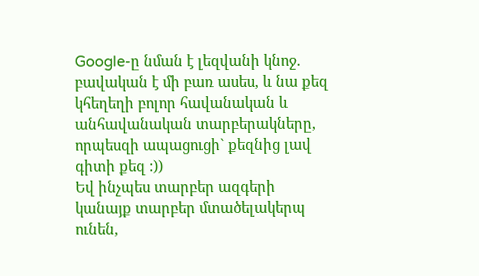Google-ը նման է լեզվանի կնոջ. բավական է մի բառ ասես, և նա քեզ կհեղեղի բոլոր հավանական և անհավանական տարբերակները, որպեսզի ապացուցի` քեզնից լավ գիտի քեզ :))
Եվ ինչպես տարբեր ազգերի կանայք տարբեր մտածելակերպ ունեն,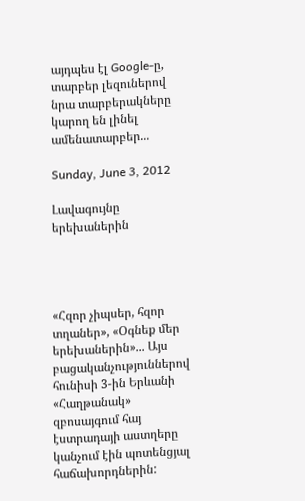այդպես էլ Google-ը, տարբեր լեզուներով նրա տարբերակները կարող են լինել ամենատարբեր...

Sunday, June 3, 2012

Լավագույնը երեխաներին




«Հզոր չիպսեր, հզոր տղաներ», «Օգնեք մեր երեխաներին»... Այս բացականչություններով հունիսի 3-ին Երևանի «Հաղթանակ» զբոսայգում հայ էստրադայի աստղերը կանչում էին պոտենցյալ հաճախորդներին: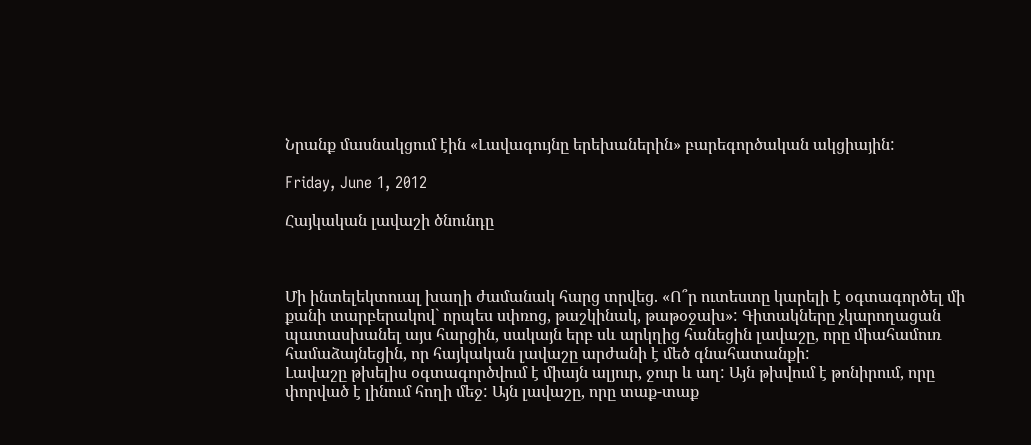Նրանք մասնակցում էին «Լավագույնը երեխաներին» բարեգործական ակցիային:

Friday, June 1, 2012

Հայկական լավաշի ծնունդը



Մի ինտելեկտուալ խաղի ժամանակ հարց տրվեց. «Ո՞ր ուտեստը կարելի է օգտագործել մի քանի տարբերակով` որպես սփռոց, թաշկինակ, թաթօջախ»: Գիտակները չկարողացան պատասխանել այս հարցին, սակայն երբ սև արկղից հանեցին լավաշը, որը միահամուռ համաձայնեցին, որ հայկական լավաշը արժանի է մեծ գնահատանքի:
Լավաշը թխելիս օգտագործվում է միայն ալյուր, ջուր և աղ: Այն թխվում է թոնիրում, որը փորված է լինում հողի մեջ: Այն լավաշը, որը տաք-տաք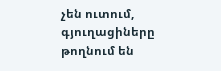չեն ուտում, գյուղացիները թողնում են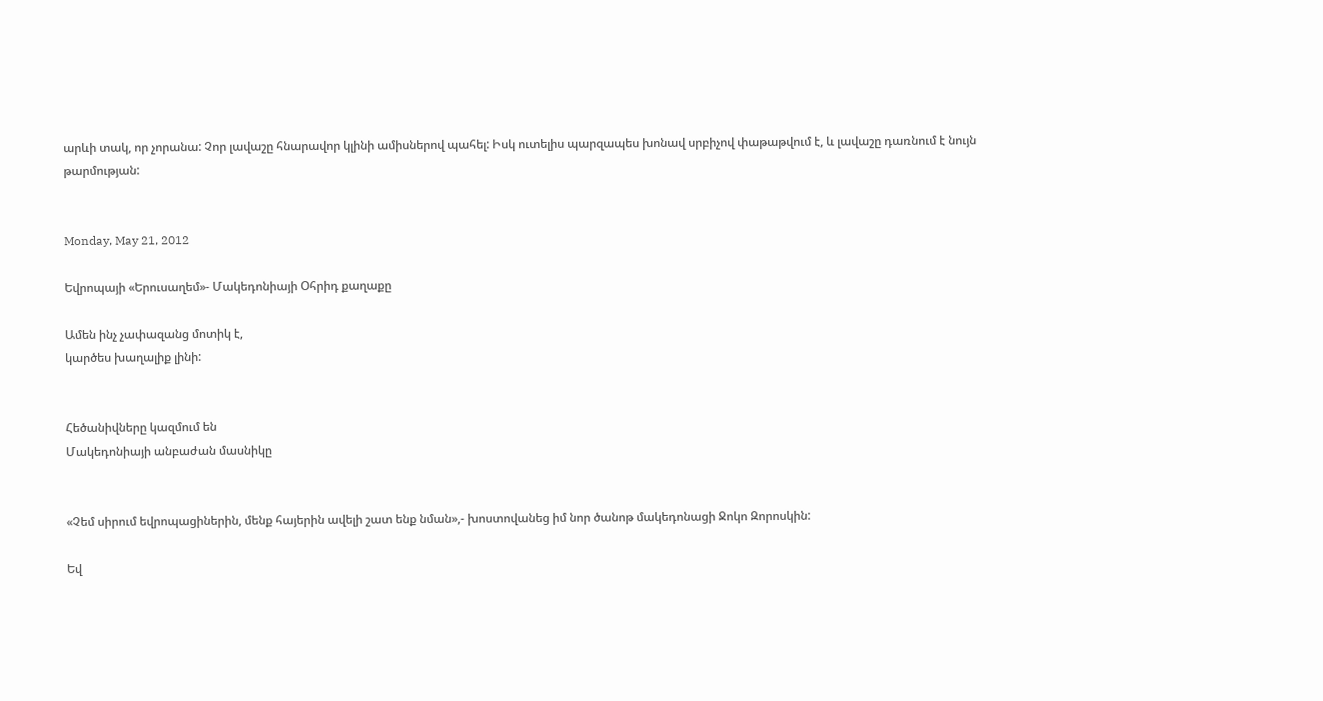արևի տակ, որ չորանա: Չոր լավաշը հնարավոր կլինի ամիսներով պահել: Իսկ ուտելիս պարզապես խոնավ սրբիչով փաթաթվում է, և լավաշը դառնում է նույն թարմության:


Monday, May 21, 2012

Եվրոպայի «Երուսաղեմ»- Մակեդոնիայի Օհրիդ քաղաքը

Ամեն ինչ չափազանց մոտիկ է,
կարծես խաղալիք լինի:


Հեծանիվները կազմում են
Մակեդոնիայի անբաժան մասնիկը


«Չեմ սիրում եվրոպացիներին, մենք հայերին ավելի շատ ենք նման»,- խոստովանեց իմ նոր ծանոթ մակեդոնացի Ջոկո Զորոսկին:

Եվ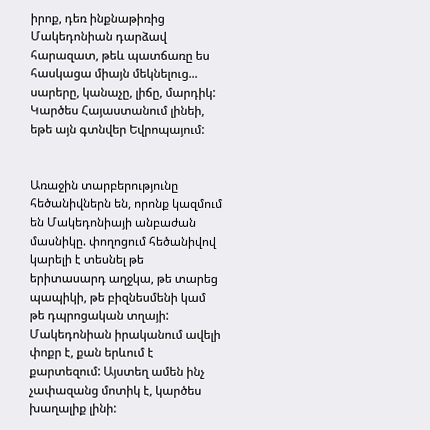իրոք, դեռ ինքնաթիռից Մակեդոնիան դարձավ հարազատ, թեև պատճառը ես հասկացա միայն մեկնելուց... սարերը, կանաչը, լիճը, մարդիկ: Կարծես Հայաստանում լինեի, եթե այն գտնվեր Եվրոպայում:


Առաջին տարբերությունը հեծանիվներն են, որոնք կազմում են Մակեդոնիայի անբաժան մասնիկը. փողոցում հեծանիվով կարելի է տեսնել թե երիտասարդ աղջկա, թե տարեց պապիկի, թե բիզնեսմենի կամ թե դպրոցական տղայի:
Մակեդոնիան իրականում ավելի փոքր է, քան երևում է քարտեզում: Այստեղ ամեն ինչ չափազանց մոտիկ է, կարծես խաղալիք լինի: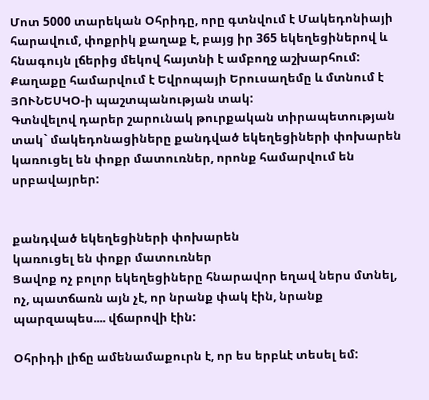Մոտ 5000 տարեկան Օհրիդը, որը գտնվում է Մակեդոնիայի հարավում, փոքրիկ քաղաք է, բայց իր 365 եկեղեցիներով և հնագույն լճերից մեկով հայտնի է ամբողջ աշխարհում: Քաղաքը համարվում է Եվրոպայի Երուսաղեմը և մտնում է ՅՈՒՆԵՍԿՕ-ի պաշտպանության տակ:
Գտնվելով դարեր շարունակ թուրքական տիրապետության տակ` մակեդոնացիները քանդված եկեղեցիների փոխարեն կառուցել են փոքր մատուռներ, որոնք համարվում են սրբավայրեր:


քանդված եկեղեցիների փոխարեն
կառուցել են փոքր մատուռներ
Ցավոք ոչ բոլոր եկեղեցիները հնարավոր եղավ ներս մտնել, ոչ, պատճառն այն չէ, որ նրանք փակ էին, նրանք պարզապես.... վճարովի էին:

Օհրիդի լիճը ամենամաքուրն է, որ ես երբևէ տեսել եմ: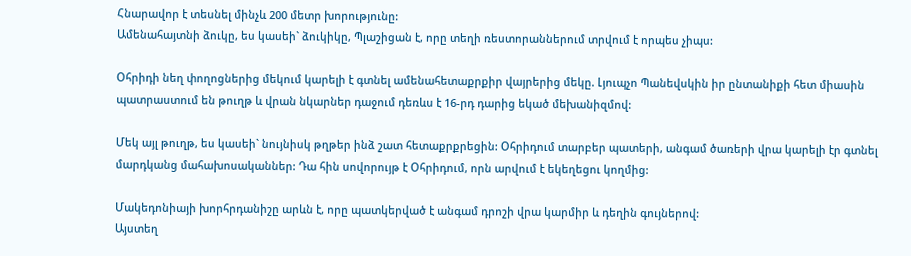Հնարավոր է տեսնել մինչև 200 մետր խորությունը:
Ամենահայտնի ձուկը, ես կասեի` ձուկիկը, Պլաշիցան է, որը տեղի ռեստորաններում տրվում է որպես չիպս:

Օհրիդի նեղ փողոցներից մեկում կարելի է գտնել ամենահետաքրքիր վայրերից մեկը. Լյուպչո Պանեվսկին իր ընտանիքի հետ միասին պատրաստում են թուղթ և վրան նկարներ դաջում դեռևս է 16-րդ դարից եկած մեխանիզմով:

Մեկ այլ թուղթ, ես կասեի` նույնիսկ թղթեր ինձ շատ հետաքրքրեցին: Օհրիդում տարբեր պատերի, անգամ ծառերի վրա կարելի էր գտնել մարդկանց մահախոսականներ: Դա հին սովորույթ է Օհրիդում, որն արվում է եկեղեցու կողմից:

Մակեդոնիայի խորհրդանիշը արևն է, որը պատկերված է անգամ դրոշի վրա կարմիր և դեղին գույներով:
Այստեղ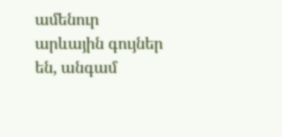ամենուր արևային գույներ են, անգամ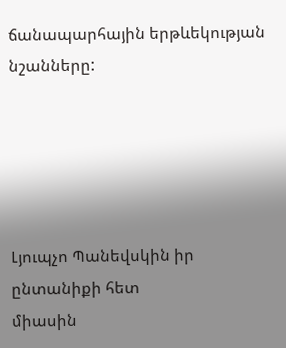ճանապարհային երթևեկության նշանները:





Լյուպչո Պանեվսկին իր ընտանիքի հետ
միասին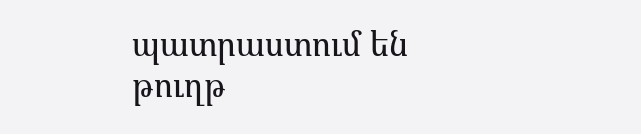պատրաստում են թուղթ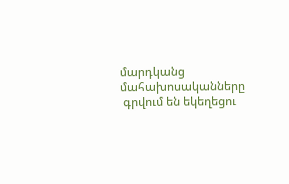մարդկանց մահախոսականները
 գրվում են եկեղեցու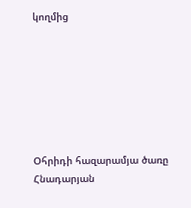կողմից







Օհրիդի հազարամյա ծառը
Հնադարյան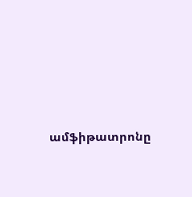ամֆիթատրոնը